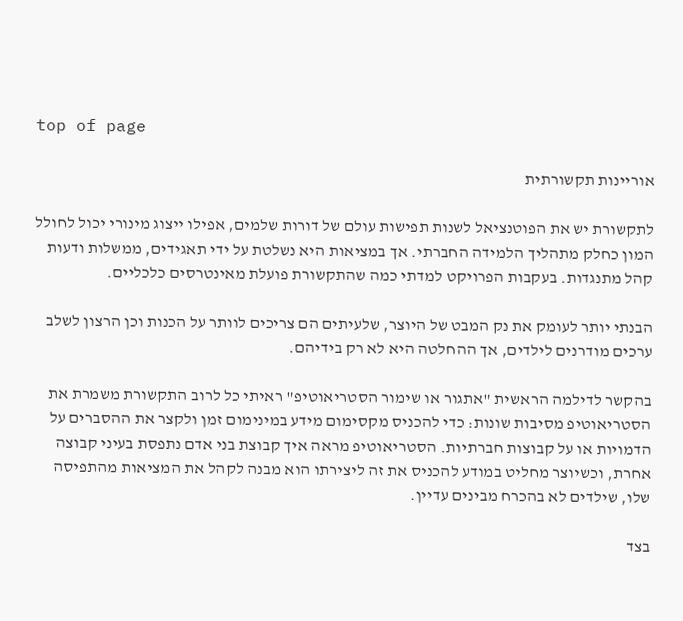top of page

אוריינות תקשורתית

לתקשורת יש את הפוטנציאל לשנות תפישות עולם של דורות שלמים, אפילו ייצוג מינורי יכול לחולל המון כחלק מתהליך הלמידה החברתי. אך במציאות היא נשלטת על ידי תאגידים, ממשלות ודעות קהל מתנגדות. בעקבות הפרויקט למדתי כמה שהתקשורת פועלת מאינטרסים כלכליים.

הבנתי יותר לעומק את נק המבט של היוצר, שלעיתים הם צריכים לוותר על הכנות וכן הרצון לשלב ערכים מודרנים לילדים, אך ההחלטה היא לא רק בידיהם.

בהקשר לדילמה הראשית "אתגור או שימור הסטריאוטיפ" ראיתי כל לרוב התקשורת משמרת את הסטריאוטיפ מסיבות שונות: כדי להכניס מקסימום מידע במינימום זמן ולקצר את ההסברים על הדמויות או על קבוצות חברתיות. הסטריאוטיפ מראה איך קבוצת בני אדם נתפסת בעיני קבוצה אחרת, וכשיוצר מחליט במודע להכניס את זה ליצירתו הוא מבנה לקהל את המציאות מהתפיסה שלו, שילדים לא בהכרח מבינים עדיין.

בצד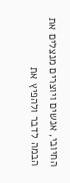החיובי, אנשים ויוצרים מנצלים את הבמה לדבר ולהפיץ את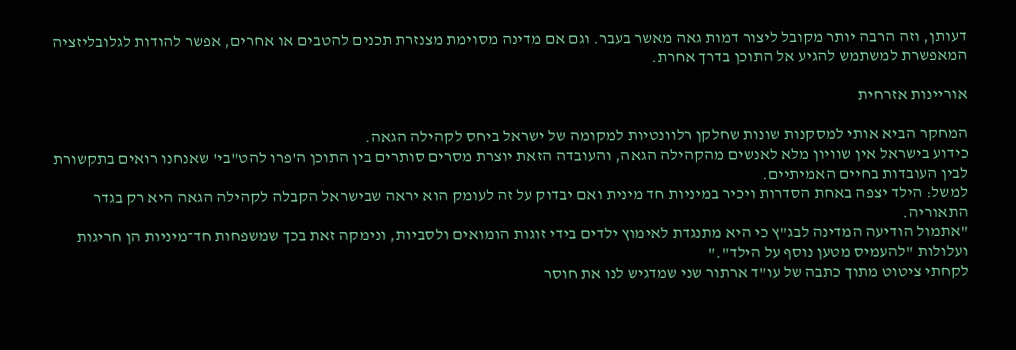דעותן, וזה הרבה יותר מקובל ליצור דמות גאה מאשר בעבר. וגם אם מדינה מסוימת מצנזרת תכנים להטבים או אחרים, אפשר להודות לגלובליזציה המאפשרת למשתמש להגיע אל התוכן בדרך אחרת.

אוריינות אזרחית

המחקר הביא אותי למסקנות שונות שחלקן רלוונטיות למקומה של ישראל ביחס לקהילה הגאה.
כידוע בישראל אין שוויון מלא לאנשים מהקהילה הגאה, והעובדה הזאת יוצרת מסרים סותרים בין התוכן ה'פרו להט"בי' שאנחנו רואים בתקשורת לבין העובדות בחיים האמיתיים.
למשל: הילד יצפה באחת הסדרות ויכיר במיניות חד מינית ואם יבדוק על זה לעומק הוא יראה שבישראל הקבלה לקהילה הגאה היא רק בגדר התאוריה.
"אתמול הודיעה המדינה לבג"ץ כי היא מתנגדת לאימוץ ילדים בידי זוגות הומואים ולסביות, ונימקה זאת בכך שמשפחות חד־מיניות הן חריגות ועלולות "להעמיס מטען נוסף על הילד"."
לקחתי ציטוט מתוך כתבה של עו"ד ארתור שני שמדגיש לנו את חוסר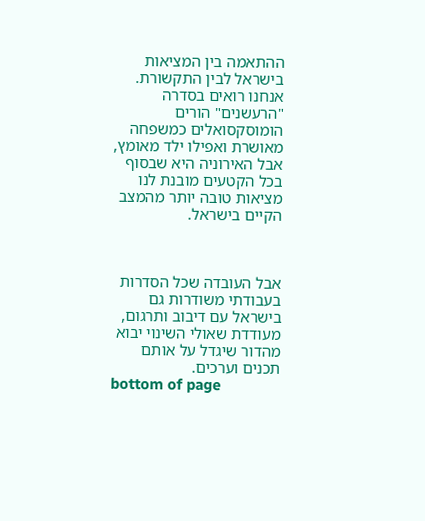ההתאמה בין המציאות בישראל לבין התקשורת. אנחנו רואים בסדרה "הרעשנים" הורים הומוסקסואלים כמשפחה מאושרת ואפילו ילד מאומץ, אבל האירוניה היא שבסוף בכל הקטעים מובנת לנו מציאות טובה יותר מהמצב הקיים בישראל.



אבל העובדה שכל הסדרות בעבודתי משודרות גם בישראל עם דיבוב ותרגום, מעודדת שאולי השינוי יבוא מהדור שיגדל על אותם תכנים וערכים.
bottom of page